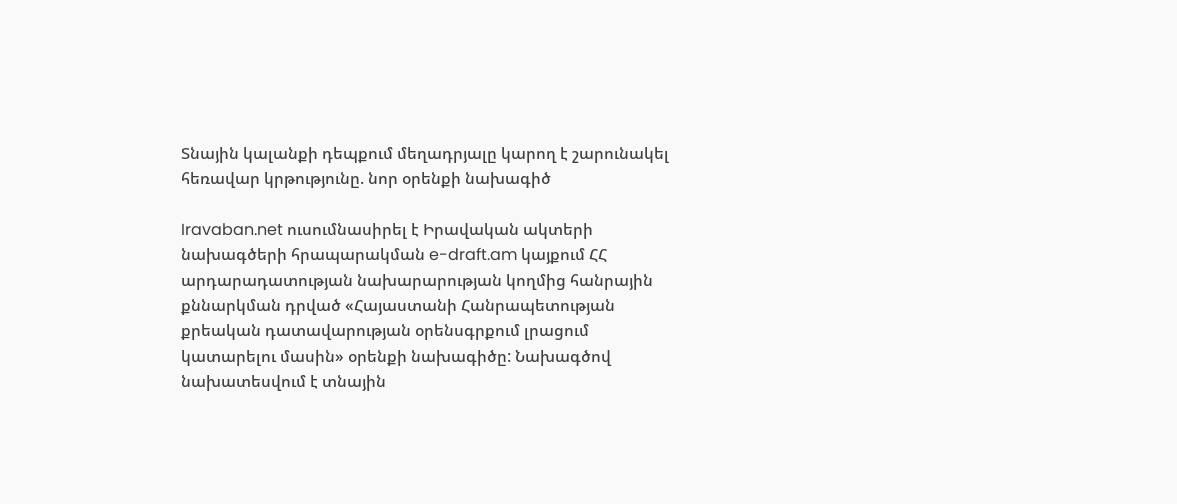Տնային կալանքի դեպքում մեղադրյալը կարող է շարունակել հեռավար կրթությունը. նոր օրենքի նախագիծ

Iravaban.net ուսումնասիրել է Իրավական ակտերի նախագծերի հրապարակման e-draft.am կայքում ՀՀ արդարադատության նախարարության կողմից հանրային քննարկման դրված «Հայաստանի Հանրապետության քրեական դատավարության օրենսգրքում լրացում կատարելու մասին» օրենքի նախագիծը: Նախագծով նախատեսվում է տնային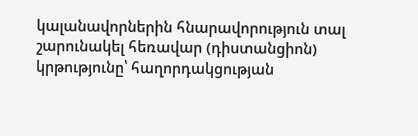կալանավորներին հնարավորություն տալ շարունակել հեռավար (դիստանցիոն) կրթությունը՝ հաղորդակցության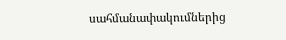սահմանափակումներից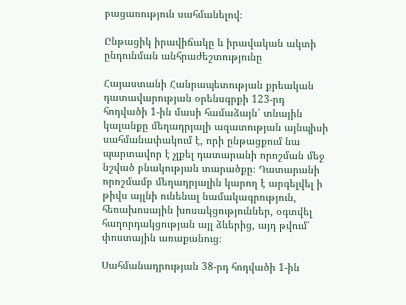բացառություն սահմանելով։

Ընթացիկ իրավիճակը և իրավական ակտի ընդունման անհրաժեշտությունը

Հայաստանի Հանրապետության քրեական դատավարության օրենսգրքի 123-րդ հոդվածի 1-ին մասի համաձայն՝ տնային կալանքը մեղադրյալի ազատության այնպիսի սահմանափակում է, որի ընթացքում նա պարտավոր է չլքել դատարանի որոշման մեջ նշված բնակության տարածքը։ Դատարանի որոշմամբ մեղադրյալին կարող է արգելվել ի թիվս այլնի ունենալ նամակագրություն, հեռախոսային խոսակցություններ, օգտվել հաղորդակցության այլ ձևերից, այդ թվում՝ փոստային առաքանուց։

Սահմանադրության 38-րդ հոդվածի 1-ին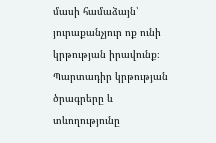մասի համաձայն՝ յուրաքանչյուր ոք ունի կրթության իրավունք։ Պարտադիր կրթության ծրագրերը և տևողությունը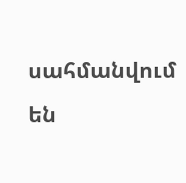սահմանվում են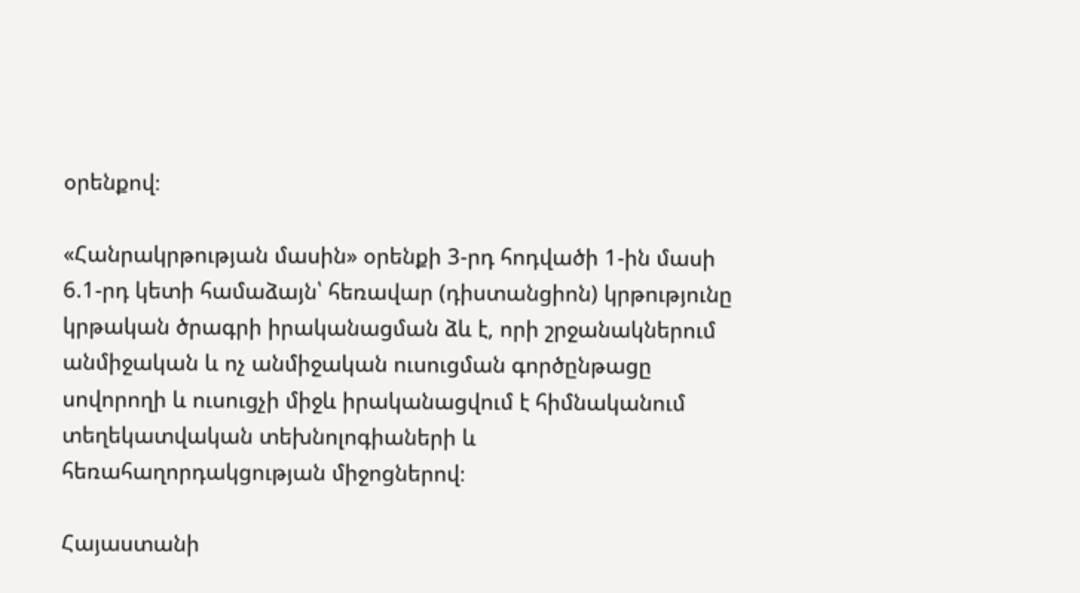օրենքով։

«Հանրակրթության մասին» օրենքի 3-րդ հոդվածի 1-ին մասի 6.1-րդ կետի համաձայն՝ հեռավար (դիստանցիոն) կրթությունը կրթական ծրագրի իրականացման ձև է, որի շրջանակներում անմիջական և ոչ անմիջական ուսուցման գործընթացը սովորողի և ուսուցչի միջև իրականացվում է հիմնականում տեղեկատվական տեխնոլոգիաների և հեռահաղորդակցության միջոցներով։

Հայաստանի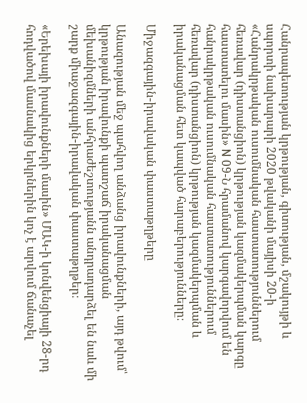Հանրապետության կրթության, գիտության, մշակույթի և սպորտի նախարարի 2020 թվականի մայիսի 20-ի «Հանրակրթական ուսումնական հաստատություններում հեռավար (դիստանցիոն) կրթության կազմակերպման կարգը հաստատելու մասին» N 09-Ն հրամանով կարգավորվում են հանրակրթական ուսումնական հաստատություններում հեռավար (դիստանցիոն) կրթության կազմակերպման և իրականացման հետ կապված հարաբերությունները։

Միջազգային-իրավական փաստաթղթերը

Անազության մեջ պահվող անձանց իրավունքների, այդ թվում՝ կրթության իրավունքի պատշաճ իրականացման մեխանիզմների անհրաժեշտությանն անդրադարձել են նաև մի շարք միաջազգային-իրավական փաստաթղթեր։

«Երեխայի իրավունքների մասին» ՄԱԿ-ի կոնվենցիայի 28-րդ հոդվածով մասնակից երկրներին կոչ է արվում ճանաչել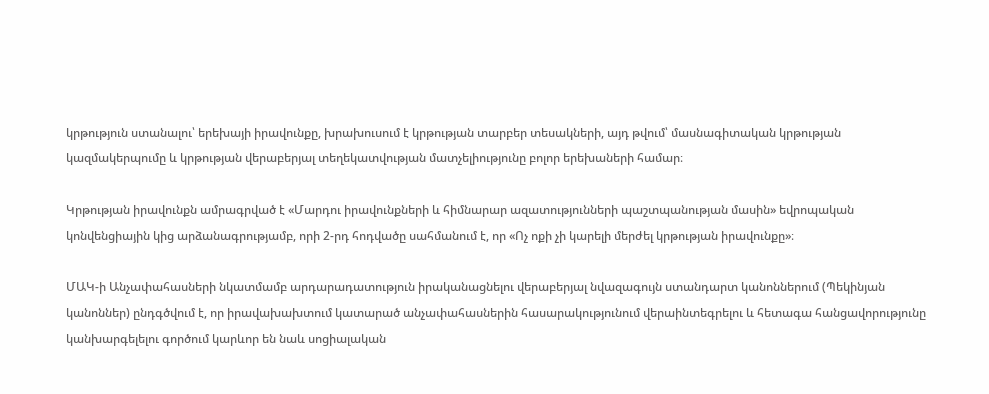կրթություն ստանալու՝ երեխայի իրավունքը, խրախուսում է կրթության տարբեր տեսակների, այդ թվում՝ մասնագիտական կրթության կազմակերպումը և կրթության վերաբերյալ տեղեկատվության մատչելիությունը բոլոր երեխաների համար։

Կրթության իրավունքն ամրագրված է «Մարդու իրավունքների և հիմնարար ազատությունների պաշտպանության մասին» եվրոպական կոնվենցիային կից արձանագրությամբ, որի 2-րդ հոդվածը սահմանում է, որ «Ոչ ոքի չի կարելի մերժել կրթության իրավունքը»։

ՄԱԿ-ի Անչափահասների նկատմամբ արդարադատություն իրականացնելու վերաբերյալ նվազագույն ստանդարտ կանոններում (Պեկինյան կանոններ) ընդգծվում է, որ իրավախախտում կատարած անչափահասներին հասարակությունում վերաինտեգրելու և հետագա հանցավորությունը կանխարգելելու գործում կարևոր են նաև սոցիալական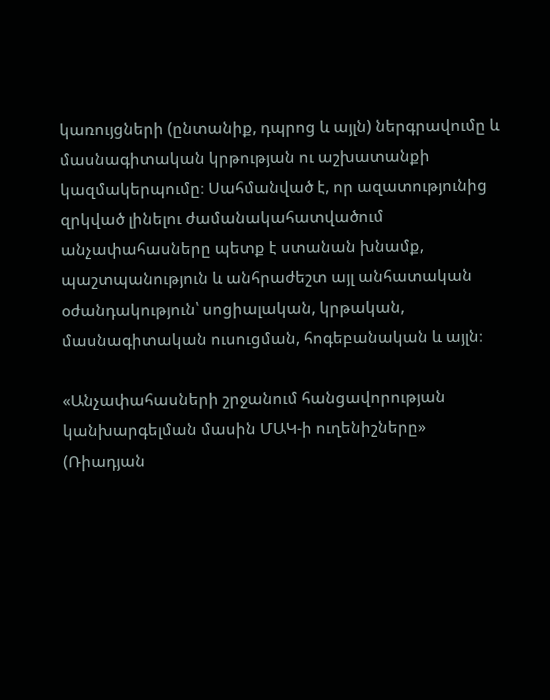կառույցների (ընտանիք, դպրոց և այլն) ներգրավումը և մասնագիտական կրթության ու աշխատանքի կազմակերպումը։ Սահմանված է, որ ազատությունից զրկված լինելու ժամանակահատվածում անչափահասները պետք է ստանան խնամք, պաշտպանություն և անհրաժեշտ այլ անհատական օժանդակություն՝ սոցիալական, կրթական, մասնագիտական ուսուցման, հոգեբանական և այլն։

«Անչափահասների շրջանում հանցավորության կանխարգելման մասին ՄԱԿ-ի ուղենիշները» (Ռիադյան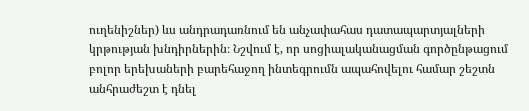ուղենիշներ) ևս անդրադառնում են անչափահաս դատապարտյալների կրթության խնդիրներին։ Նշվում է, որ սոցիալականացման գործընթացում բոլոր երեխաների բարեհաջող ինտեգրումն ապահովելու համար շեշտն անհրաժեշտ է դնել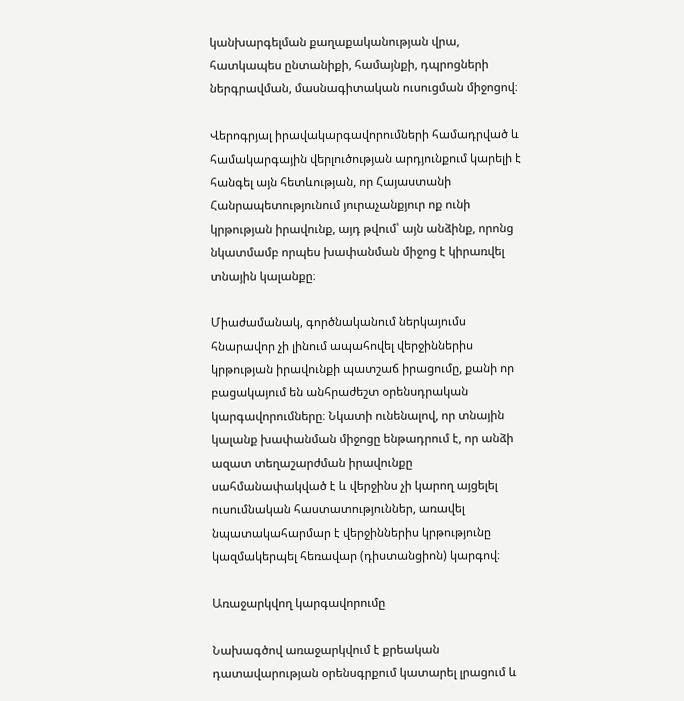կանխարգելման քաղաքականության վրա, հատկապես ընտանիքի, համայնքի, դպրոցների ներգրավման, մասնագիտական ուսուցման միջոցով։

Վերոգրյալ իրավակարգավորումների համադրված և համակարգային վերլուծության արդյունքում կարելի է հանգել այն հետևության, որ Հայաստանի Հանրապետությունում յուրաչանքյուր ոք ունի կրթության իրավունք, այդ թվում՝ այն անձինք, որոնց նկատմամբ որպես խափանման միջոց է կիրառվել տնային կալանքը։

Միաժամանակ, գործնականում ներկայումս հնարավոր չի լինում ապահովել վերջիններիս կրթության իրավունքի պատշաճ իրացումը, քանի որ բացակայում են անհրաժեշտ օրենսդրական կարգավորումները։ Նկատի ունենալով, որ տնային կալանք խափանման միջոցը ենթադրում է, որ անձի ազատ տեղաշարժման իրավունքը սահմանափակված է և վերջինս չի կարող այցելել ուսումնական հաստատություններ, առավել նպատակահարմար է վերջիններիս կրթությունը կազմակերպել հեռավար (դիստանցիոն) կարգով։

Առաջարկվող կարգավորումը

Նախագծով առաջարկվում է քրեական դատավարության օրենսգրքում կատարել լրացում և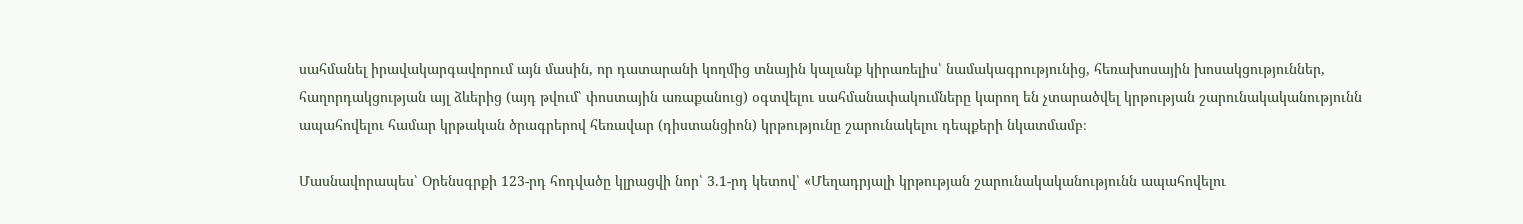սահմանել իրավակարգավորում այն մասին, որ դատարանի կողմից տնային կալանք կիրառելիս՝ նամակագրությունից, հեռախոսային խոսակցություններ, հաղորդակցության այլ ձևերից (այդ թվում՝ փոստային առաքանուց) օգտվելու սահմանափակումները կարող են չտարածվել կրթության շարունակականությունն ապահովելու համար կրթական ծրագրերով հեռավար (դիստանցիոն) կրթությունը շարունակելու դեպքերի նկատմամբ։

Մասնավորապես՝ Օրենսգրքի 123-րդ հոդվածը կլրացվի նոր՝ 3.1-րդ կետով՝ «Մեղադրյալի կրթության շարունակականությունն ապահովելու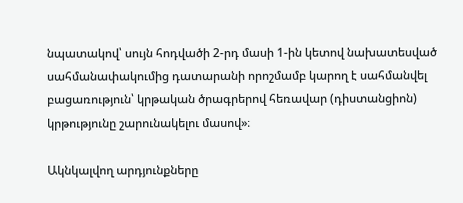նպատակով՝ սույն հոդվածի 2-րդ մասի 1-ին կետով նախատեսված սահմանափակումից դատարանի որոշմամբ կարող է սահմանվել բացառություն՝ կրթական ծրագրերով հեռավար (դիստանցիոն) կրթությունը շարունակելու մասով»։

Ակնկալվող արդյունքները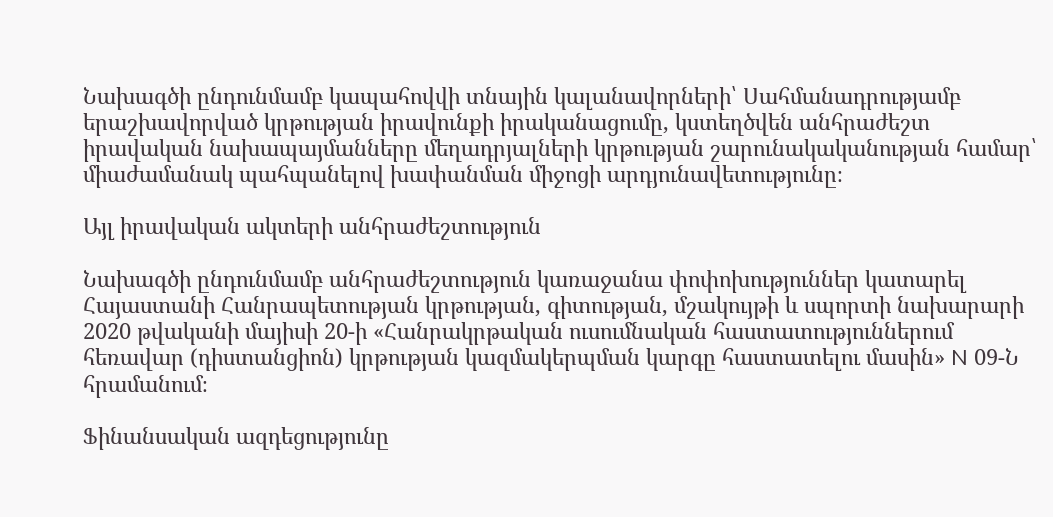Նախագծի ընդունմամբ կապահովվի տնային կալանավորների՝ Սահմանադրությամբ երաշխավորված կրթության իրավունքի իրականացումը, կստեղծվեն անհրաժեշտ իրավական նախապայմանները մեղադրյալների կրթության շարունակականության համար՝ միաժամանակ պահպանելով խափանման միջոցի արդյունավետությունը։

Այլ իրավական ակտերի անհրաժեշտություն

Նախագծի ընդունմամբ անհրաժեշտություն կառաջանա փոփոխություններ կատարել Հայաստանի Հանրապետության կրթության, գիտության, մշակույթի և սպորտի նախարարի 2020 թվականի մայիսի 20-ի «Հանրակրթական ուսումնական հաստատություններում հեռավար (դիստանցիոն) կրթության կազմակերպման կարգը հաստատելու մասին» N 09-Ն հրամանում։

Ֆինանսական ազդեցությունը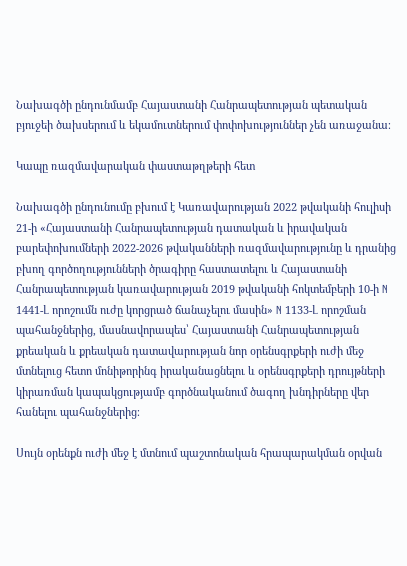Նախագծի ընդունմամբ Հայաստանի Հանրապետության պետական բյուջեի ծախսերում և եկամուտներում փոփոխություններ չեն առաջանա։

Կապը ռազմավարական փաստաթղթերի հետ

Նախագծի ընդունումը բխում է Կառավարության 2022 թվականի հուլիսի 21-ի «Հայաստանի Հանրապետության դատական և իրավական բարեփոխումների 2022-2026 թվականների ռազմավարությունը և դրանից բխող գործողությունների ծրագիրը հաստատելու և Հայաստանի Հանրապետության կառավարության 2019 թվականի հոկտեմբերի 10-ի N 1441-Լ որոշումն ուժը կորցրած ճանաչելու մասին» N 1133-Լ որոշման պահանջներից, մասնավորապես՝ Հայաստանի Հանրապետության քրեական և քրեական դատավարության նոր օրենսգրքերի ուժի մեջ մտնելուց հետո մոնիթորինգ իրականացնելու և օրենսգրքերի դրույթների կիրառման կապակցությամբ գործնականում ծագող խնդիրները վեր հանելու պահանջներից։

Սույն օրենքն ուժի մեջ է մտնում պաշտոնական հրապարակման օրվան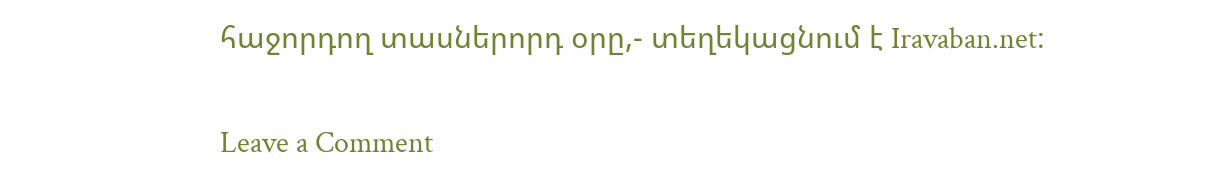հաջորդող տասներորդ օրը,- տեղեկացնում է Iravaban.net։

Leave a Comment